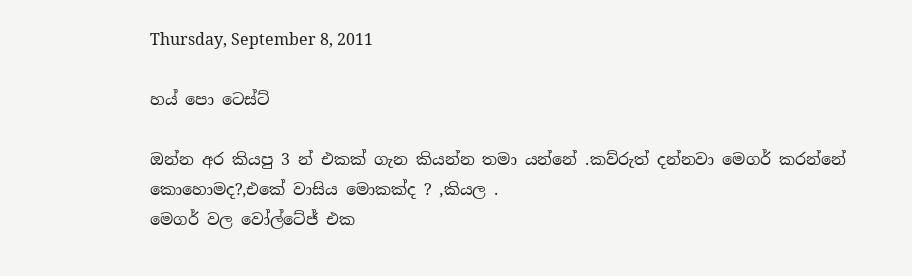Thursday, September 8, 2011

හය් පො ටෙස්ට්

ඔන්න අර කියපු 3 න් එකක් ගැන කියන්න තමා යන්නේ .කව්රුත් දන්නවා මෙගර් කරන්නේ කොහොමද?,එකේ වාසිය මොකක්ද ? ,කියල .
මෙගර් වල වෝල්ටේජ් එක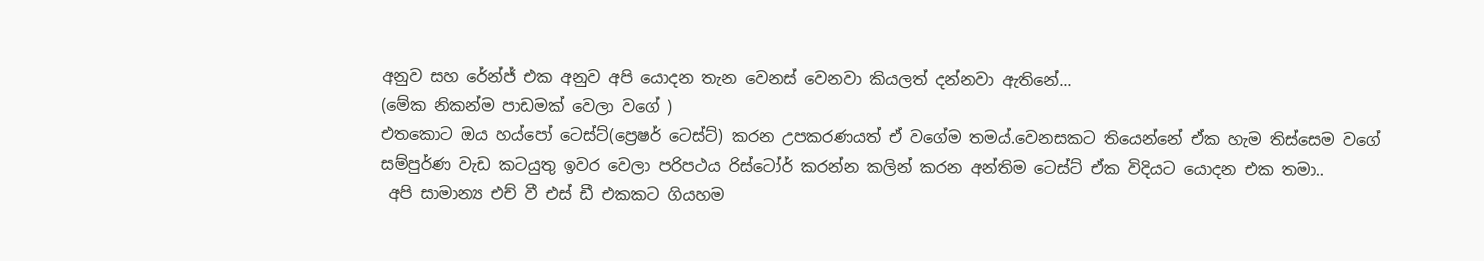අනුව සහ රේන්ජ් එක අනුව අපි යොදන තැන වෙනස් වෙනවා කියලත් දන්නවා ඇතිනේ...
(මේක නිකන්ම පාඩමක් වෙලා වගේ )
එතකොට ඔය හය්පෝ ටෙස්ට්(ප්‍රෙෂර් ටෙස්ට්) කරන උපකරණයත් ඒ වගේම තමය්.වෙනසකට තියෙන්නේ ඒක හැම තිස්සෙම වගේ සම්පුර්ණ වැඩ කටයුතු ඉවර වෙලා පරිපථය රිස්ටෝර් කරන්න කලින් කරන අන්තිම ටෙස්ට් ඒක විදියට යොදන එක තමා..
 අපි සාමාන්‍ය එච් වී එස් ඩී එකකට ගියහම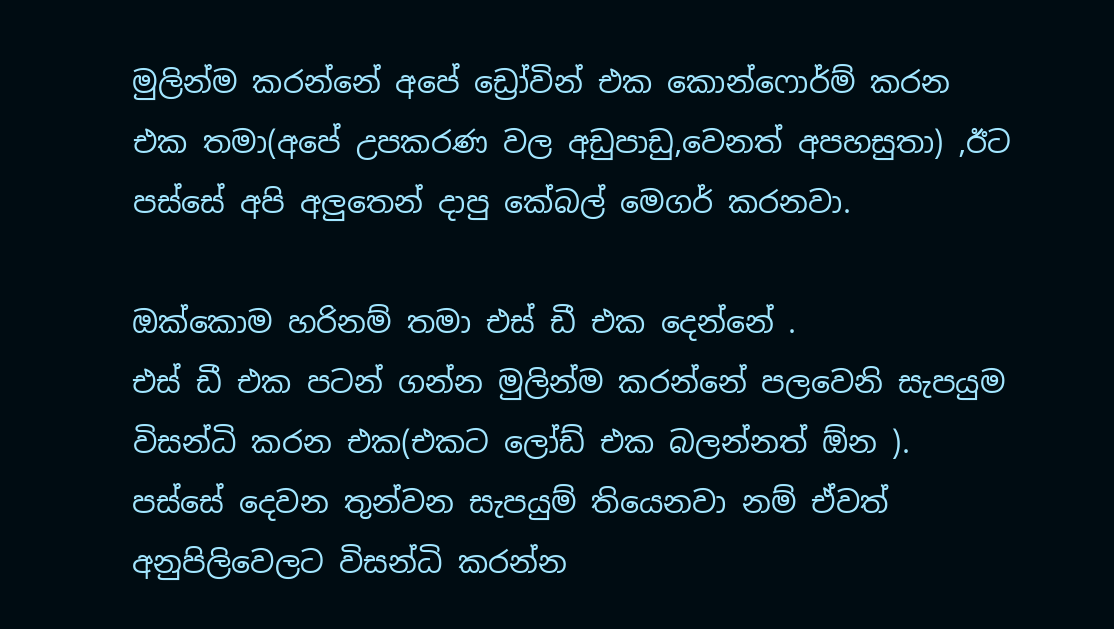මුලින්ම කරන්නේ අපේ ඩ්‍රෝවින් එක කොන්ෆොර්ම් කරන එක තමා(අපේ උපකරණ වල අඩුපාඩු,වෙනත් අපහසුතා) ,ඊට පස්සේ අපි අලුතෙන් දාපු කේබල් මෙගර් කරනවා.

ඔක්කොම හරිනම් තමා එස් ඩී එක දෙන්නේ .
එස් ඩී එක පටන් ගන්න මුලින්ම කරන්නේ පලවෙනි සැපයුම විසන්ධි කරන එක(එකට ලෝඩ් එක බලන්නත් ඕන ).
පස්සේ දෙවන තුන්වන සැපයුම් තියෙනවා නම් ඒවත් අනුපිලිවෙලට විසන්ධි කරන්න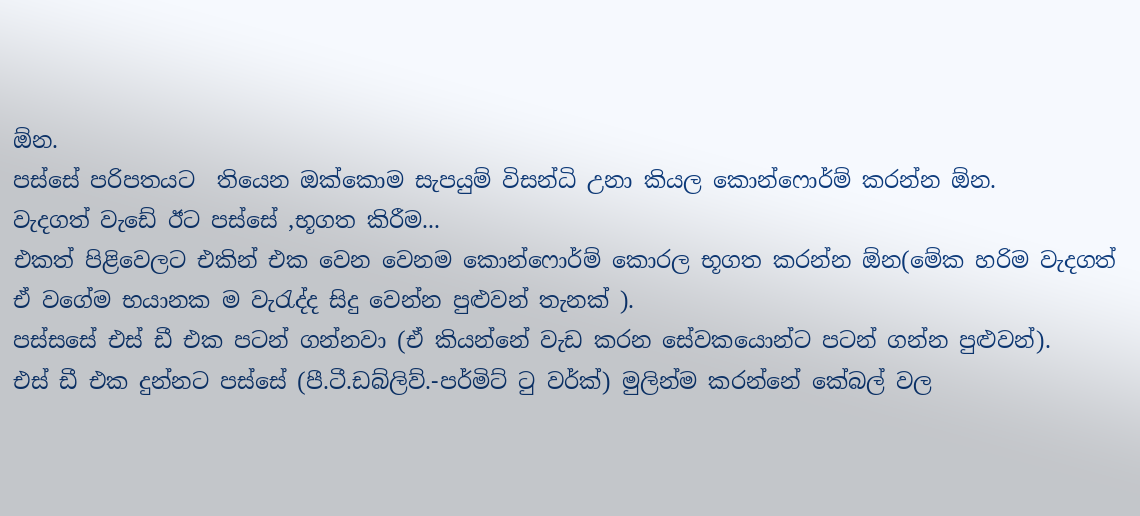ඕන.
පස්සේ පරිපතයට  තියෙන ඔක්කොම සැපයුම් විසන්ධි උනා කියල කොන්ෆොර්ම් කරන්න ඕන.
වැදගත් වැඩේ ඊට පස්සේ ,භූගත කිරීම...
එකත් පිළිවෙලට එකින් එක වෙන වෙනම කොන්ෆොර්ම් කොරල භූගත කරන්න ඕන(මේක හරිම වැදගත් ඒ වගේම භයානක ම වැරැද්ද සිදු වෙන්න පුළුවන් තැනක් ).
පස්සසේ එස් ඩී එක පටන් ගන්නවා (ඒ කියන්නේ වැඩ කරන සේවකයොන්ට පටන් ගන්න පුළුවන්).
එස් ඩී එක දුන්නට පස්සේ (පී.ටී.ඩබ්ලිව්.-පර්මිට් ටු වර්ක්) මුලින්ම කරන්නේ කේබල් වල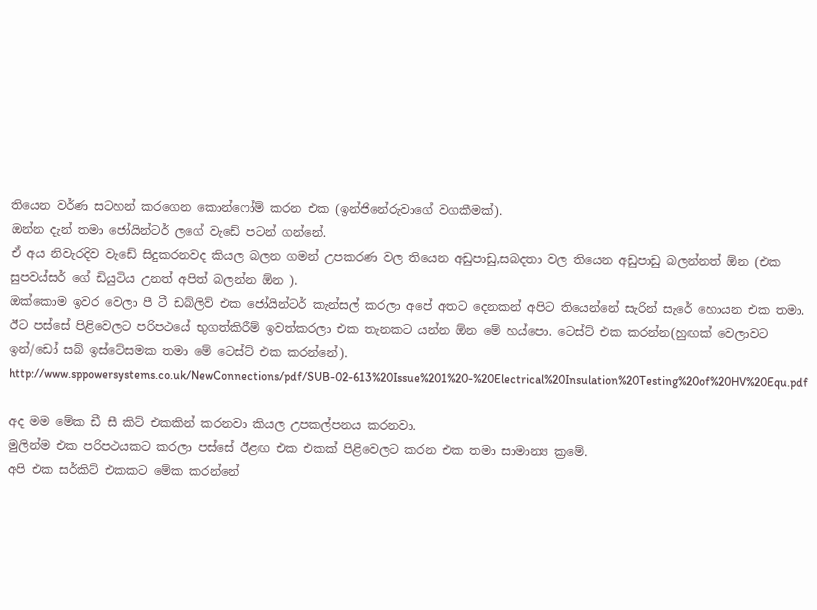තියෙන වර්ණ සටහන් කරගෙන කොන්ෆෝම් කරන එක (ඉන්ජිනේරුවාගේ වගකීමක්).
ඔන්න දැන් තමා ජෝයින්ටර් ලගේ වැඩේ පටන් ගන්නේ.
ඒ අය නිවැරදිව වැඩේ සිදුකරනවද කියල බලන ගමන් උපකරණ වල තියෙන අඩුපාඩු,සබදතා වල තියෙන අඩුපාඩු බලන්නත් ඕන (එක සුපවය්සර් ගේ ඩියුටිය උනත් අපිත් බලන්න ඕන ).
ඔක්කොම ඉවර වෙලා පී ටී ඩබ්ලිව් එක ජෝයින්ටර් කැන්සල් කරලා අපේ අතට දෙනකන් අපිට තියෙන්නේ සැරින් සැරේ හොයන එක තමා.
ඊට පස්සේ පිළිවෙලට පරිපථයේ භුගත්කිරීම් ඉවත්කරලා එක තැනකට යන්න ඕන මේ හය්පො. ටෙස්ට් එක කරන්න(හුඟක් වෙලාවට ඉන්/ඩෝ සබ් ඉස්ටේසමක තමා මේ ටෙස්ට් එක කරන්නේ).
http://www.sppowersystems.co.uk/NewConnections/pdf/SUB-02-613%20Issue%201%20-%20Electrical%20Insulation%20Testing%20of%20HV%20Equ.pdf

අද මම මේක ඩී සී කිට් එකකින් කරනවා කියල උපකල්පනය කරනවා.
මුලින්ම එක පරිපථයකට කරලා පස්සේ ඊළඟ එක එකක් පිළිවෙලට කරන එක තමා සාමාන්‍ය ක්‍රමේ.
අපි එක සර්කිට් එකකට මේක කරන්නේ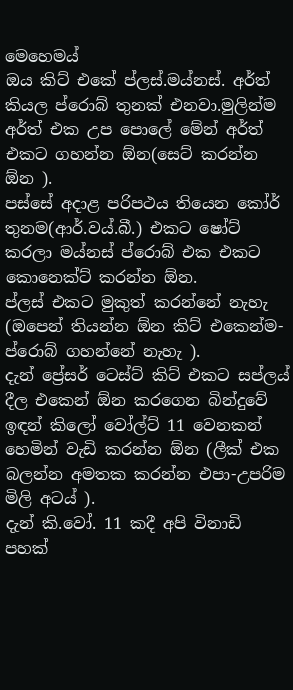මෙහෙමය්
ඔය කිට් එකේ ප්ලස්.මය්නස්. අර්ත් කියල ප්රොබ් තුනක් එනවා.මුලින්ම අර්ත් එක උප පොලේ මේන් අර්ත් එකට ගහන්න ඕන(සෙට් කරන්න ඕන ).
පස්සේ අදාළ පරිපථය තියෙන කෝර් තුනම(ආර්.වය්.බී.) එකට ෂෝට් කරලා මය්නස් ප්රොබ් එක එකට කොනෙක්ට් කරන්න ඕන.
ප්ලස් එකට මුකුත් කරන්නේ නැහැ (ඔපෙන් තියන්න ඕන කිට් එකෙන්ම-ප්රොබ් ගහන්නේ නැහැ ).
දැන් ප්‍රේසර් ටෙස්ට් කිට් එකට සප්ලය් දීල එකෙන් ඕන කරගෙන බින්දුවේ ඉඳන් කිලෝ වෝල්ට් 11 වෙනකන් හෙමින් වැඩි කරන්න ඕන (ලීක් එක බලන්න අමතක කරන්න එපා-උපරිම මිලි අටය් ).
දැන් කි.වෝ. 11 කදී අපි විනාඩි පහක්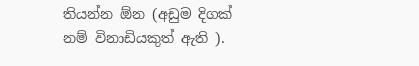තියන්න ඕන (අඩුම දිගක් නම් විනාඩියකුත් ඇති ).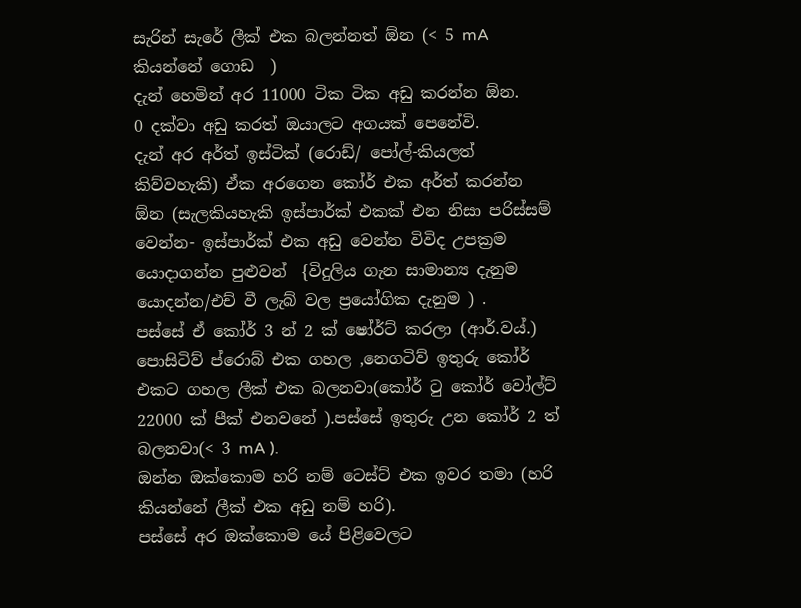සැරින් සැරේ ලීක් එක බලන්නත් ඕන (< 5 mA කියන්නේ ගොඩ  )
දැන් හෙමින් අර 11000 ටික ටික අඩු කරන්න ඕන.
0 දක්වා අඩු කරත් ඔයාලට අගයක් පෙනේවි.
දැන් අර අර්ත් ඉස්ටික් (රොඩ්/ පෝල්-කියලත් කිව්වහැකි) ඒක අරගෙන කෝර් එක අර්ත් කරන්න ඕන (සැලකියහැකි ඉස්පාර්ක් එකක් එන නිසා පරිස්සම් වෙන්න- ඉස්පාර්ක් එක අඩු වෙන්න විවිද උපක්‍රම යොදාගන්න පුළුවන්  {විදුලිය ගැන සාමාන්‍ය දැනුම යොදන්න/එච් වී ලැබ් වල ප්‍රයෝගික දැනුම ) .
පස්සේ ඒ කෝර් 3 න් 2 ක් ෂෝර්ට් කරලා (ආර්.වය්.) පොසිටිව් ප්රොබ් එක ගහල ,නෙගටිව් ඉතුරු කෝර් එකට ගහල ලීක් එක බලනවා(කෝර් ටු කෝර් වෝල්ට්  22000 ක් පීක් එනවනේ ).පස්සේ ඉතුරු උන කෝර් 2 ත් බලනවා(< 3 mA ).
ඔන්න ඔක්කොම හරි නම් ටෙස්ට් එක ඉවර තමා (හරි කියන්නේ ලීක් එක අඩු නම් හරි).
පස්සේ අර ඔක්කොම යේ පිළිවෙලට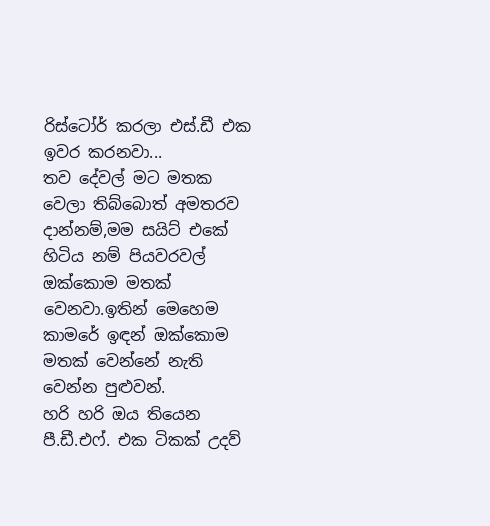රිස්ටෝර් කරලා එස්.ඩී එක ඉවර කරනවා...
තව දේවල් මට මතක වෙලා තිබ්බොත් අමතරව දාන්නම්,මම සයිට් එකේ හිටිය නම් පියවරවල් ඔක්කොම මතක් වෙනවා.ඉතින් මෙහෙම කාමරේ ඉඳන් ඔක්කොම මතක් වෙන්නේ නැති වෙන්න පුළුවන්.
හරි හරි ඔය තියෙන පී.ඩී.එෆ්. එක ටිකක් උදව්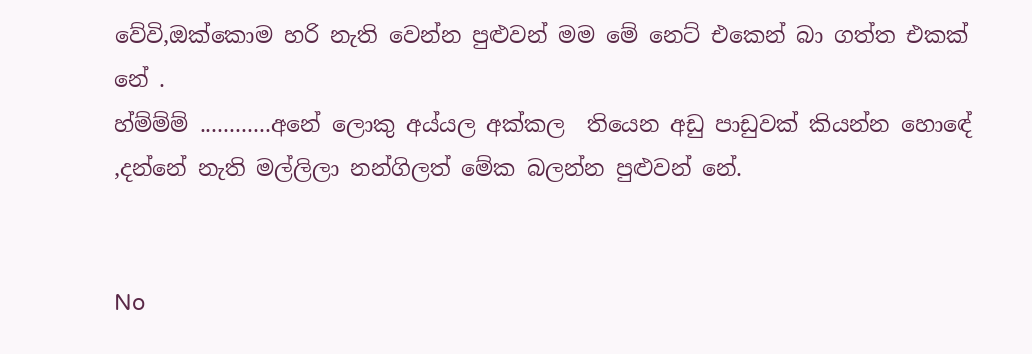වේවි,ඔක්කොම හරි නැති වෙන්න පුළුවන් මම මේ නෙට් එකෙන් බා ගත්ත එකක් නේ .
හ්ම්ම්ම් ............අනේ ලොකු අය්යල අක්කල  තියෙන අඩු පාඩුවක් කියන්න හොඳේ ,දන්නේ නැති මල්ලිලා නන්ගිලත් මේක බලන්න පුළුවන් නේ.


No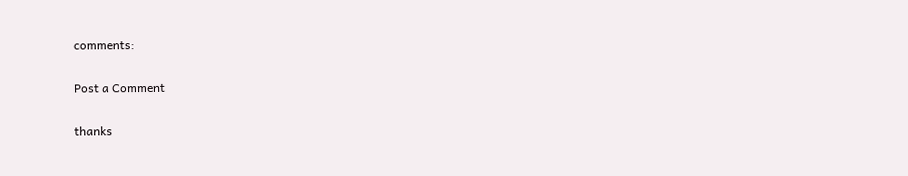comments:

Post a Comment

thanks